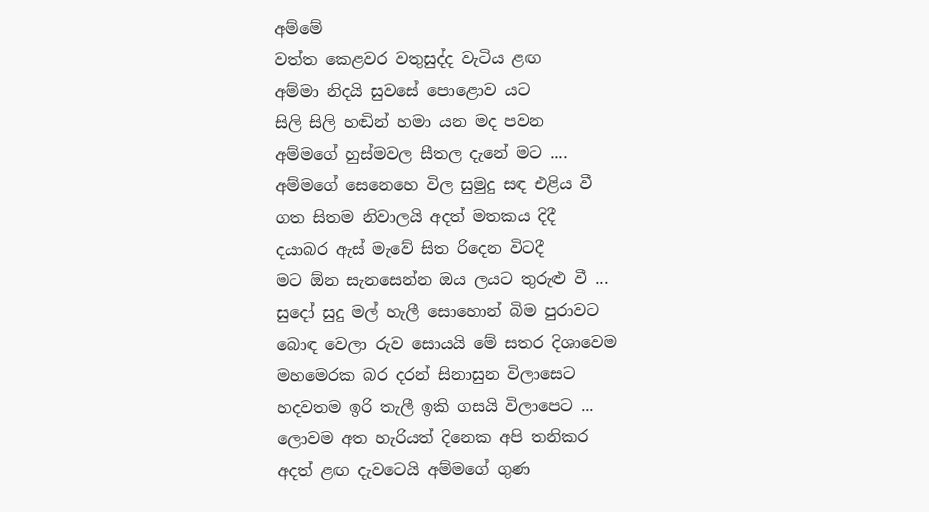අම්මේ
වත්ත කෙළවර වතුසුද්ද වැටිය ළඟ
අම්මා නිදයි සුවසේ පොළොව යට
සිලි සිලි හඬින් හමා යන මද පවන
අම්මගේ හුස්මවල සීතල දැනේ මට ....
අම්මගේ සෙනෙහෙ විල සුමුදු සඳ එළිය වී
ගත සිතම නිවාලයි අදත් මතකය දිදී
දයාබර ඇස් මැවේ සිත රිදෙන විටදී
මට ඕන සැනසෙන්න ඔය ලයට තුරුළු වී ...
සුදෝ සුදු මල් හැලී සොහොන් බිම පුරාවට
බොඳ වෙලා රුව සොයයි මේ සතර දිශාවෙම
මහමෙරක බර දරන් සිනාසුන විලාසෙට
හදවතම ඉරි තැලී ඉකි ගසයි විලාපෙට ...
ලොවම අත හැරියත් දිනෙක අපි තනිකර
අදත් ළඟ දැවටෙයි අම්මගේ ගුණ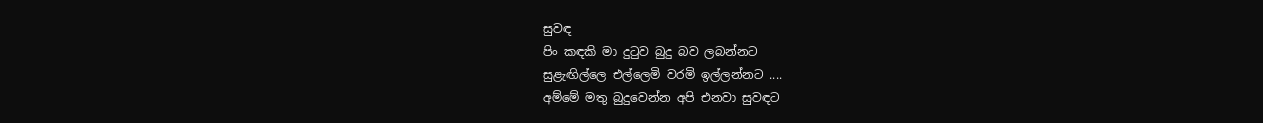සුවඳ
පිං කඳකි මා දුටුව බුදු බව ලබන්නට
සුළැඟිල්ලෙ එල්ලෙමි වරමි ඉල්ලන්නට ....
අම්මේ මතු බුදුවෙන්න අපි එනවා සුවඳට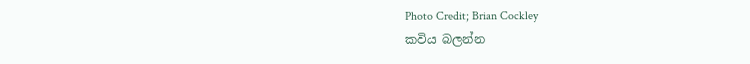Photo Credit; Brian Cockley
කවිය බලන්න